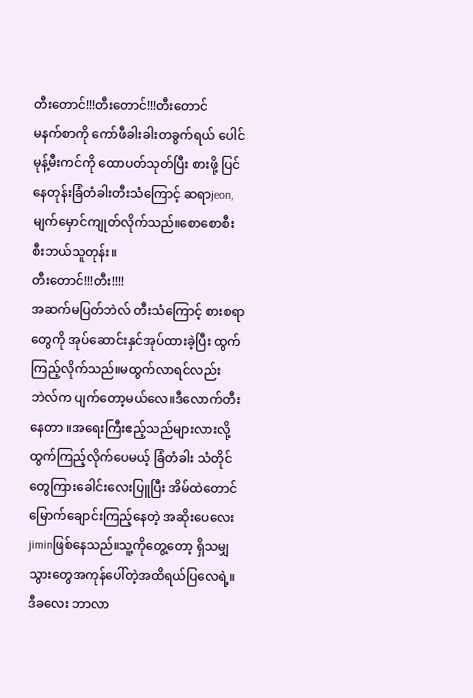တီးတောင်!!!တီးတောင်!!!တီးတောင်
မနက်စာကို ကော်ဖီခါးခါးတခွက်ရယ် ပေါင်မုန့်မီးကင်ကို ထောပတ်သုတ်ပြီး စားဖို့ ပြင်နေတုန်းခြံတံခါးတီးသံကြောင့် ဆရာjeon,မျက်မှောင်ကျုတ်လိုက်သည်။စောစောစီးစီးဘယ်သူတုန်း။
တီးတောင်!!!တီး!!!!
အဆက်မပြတ်ဘဲလ် တီးသံကြောင့် စားစရာတွေကို အုပ်ဆောင်းနှင်အုပ်ထားခဲ့ပြီး ထွက်ကြည့်လိုက်သည်။မထွက်လာရင်လည်း ဘဲလ်က ပျက်တော့မယ်လေ။ဒီလောက်တီးနေတာ ။အရေးကြီးဧည့်သည်များလားလို့ ထွက်ကြည့်လိုက်ပေမယ့် ခြံတံခါး သံတိုင်တွေကြားခေါင်းလေးပြူပြီး အိမ်ထဲတောင်မြောက်ချောင်းကြည့်နေတဲ့ အဆိုးပေလေးjiminဖြစ်နေသည်။သူ့ကိုတွေ့တော့ ရှိသမျှသွားတွေအကုန်ပေါ်တဲ့အထိရယ်ပြလေရဲ့။ဒီခလေး ဘာလာ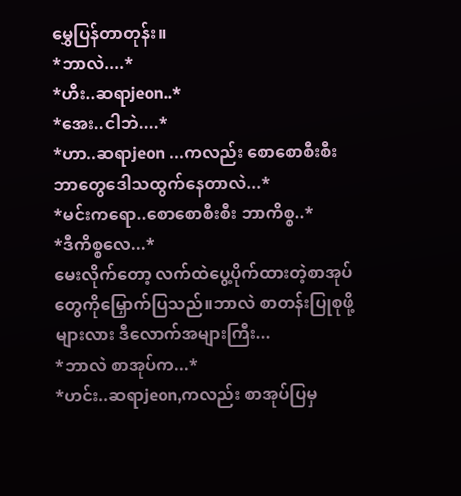မွှေပြန်တာတုန်း။
*ဘာလဲ....*
*ဟီး..ဆရာjeon..*
*အေး..ငါဘဲ....*
*ဟာ..ဆရာjeon ...ကလည်း စောစောစီးစီး ဘာတွေဒေါသထွက်နေတာလဲ...*
*မင်းကရော..စောစောစီးစီး ဘာကိစ္စ..*
*ဒီကိစ္စလေ...*
မေးလိုက်တော့ လက်ထဲပွေ့ပိုက်ထားတဲ့စာအုပ်တွေကိုမြှောက်ပြသည်။ဘာလဲ စာတန်းပြုစုဖို့များလား ဒီလောက်အများကြီး...
*ဘာလဲ စာအုပ်က...*
*ဟင်း..ဆရာjeon,ကလည်း စာအုပ်ပြမှ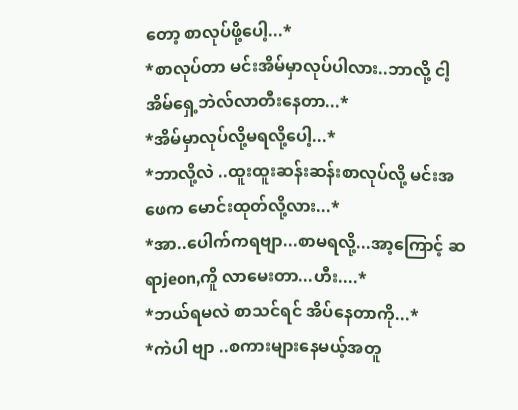တော့ စာလုပ်ဖို့ပေါ့...*
*စာလုပ်တာ မင်းအိမ်မှာလုပ်ပါလား..ဘာလို့ ငါ့အိမ်ရှေ့ဘဲလ်လာတီးနေတာ...*
*အိမ်မှာလုပ်လို့မရလို့ပေါ့...*
*ဘာလို့လဲ ..ထူးထူးဆန်းဆန်းစာလုပ်လို့ မင်းအဖေက မောင်းထုတ်လို့လား...*
*အာ..ပေါက်ကရဗျာ...စာမရလို့...အာ့ကြောင့် ဆရာjeon,ကိူ လာမေးတာ...ဟီး....*
*ဘယ်ရမလဲ စာသင်ရင် အိပ်နေတာကို...*
*ကဲပါ ဗျာ ..စကားများနေမယ့်အတူ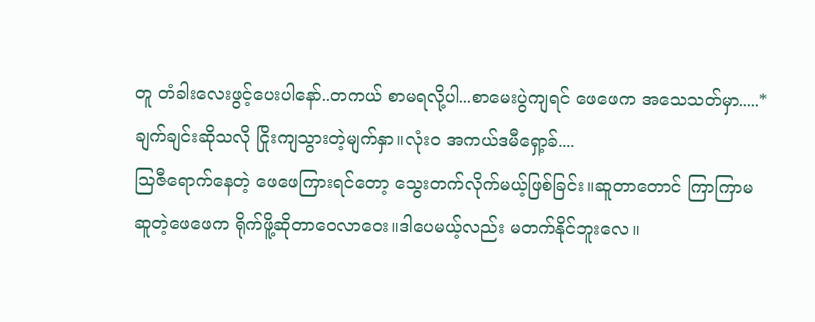တူ တံခါးလေးဖွင့်ပေးပါနော်..တကယ် စာမရလို့ပါ...စာမေးပွဲကျရင် ဖေဖေက အသေသတ်မှာ.....*
ချက်ချင်းဆိုသလို ငြိုးကျသွားတဲ့မျက်နှာ။လုံးဝ အကယ်ဒမီရှော့ခ်....
ဩဇီရောက်နေတဲ့ ဖေဖေကြားရင်တော့ သွေးတက်လိုက်မယ့်ဖြစ်ခြင်း။ဆူတာတောင် ကြာကြာမဆူတဲ့ဖေဖေက ရိုက်ဖိူ့ဆိုတာဝေလာဝေး။ဒါပေမယ့်လည်း မတက်နိုင်ဘူးလေ။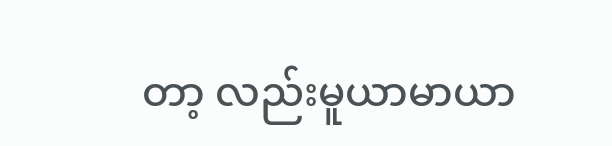တာ့ လည်းမူယာမာယာ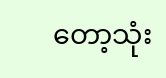တော့သုံး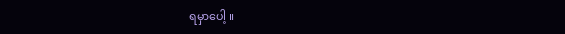ရမှာပေါ့ ။